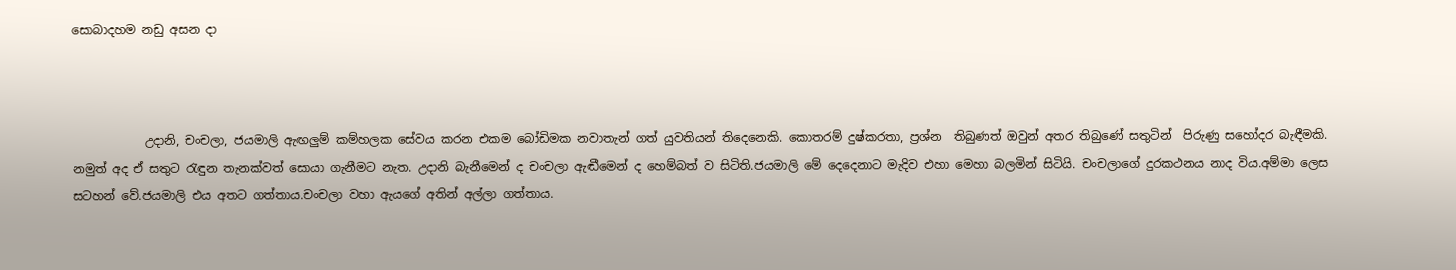සොබාදහම නඩු අසන දා



            උදානි, චංචලා, ජයමාලි ඇඟලුම් කම්හලක සේවය කරන එකම බෝඩිමක නවාතැන් ගත් යුවතියන් තිදෙනෙකි. කොතරම් දුෂ්කරතා, ප්‍රශ්න  තිබුණත් ඔවුන් අතර තිබුණේ සතුටින්  පිරුණු සහෝදර බැඳීමකි. නමුත් අද ඒ සතුට රැඳුන තැනක්වත් සොයා ගැනීමට නැත. උදානි බැනීමෙන් ද චංචලා ඇඬීමෙන් ද හෙම්බත් ව සිටිති.ජයමාලි මේ දෙදෙනාට මැදිව එහා මෙහා බලමින් සිටියි. චංචලාගේ දුරකථනය නාද විය.අම්මා ලෙස සටහන් වේ.ජයමාලි එය අතට ගත්තාය.චංචලා වහා ඇයගේ අතින් අල්ලා ගත්තාය.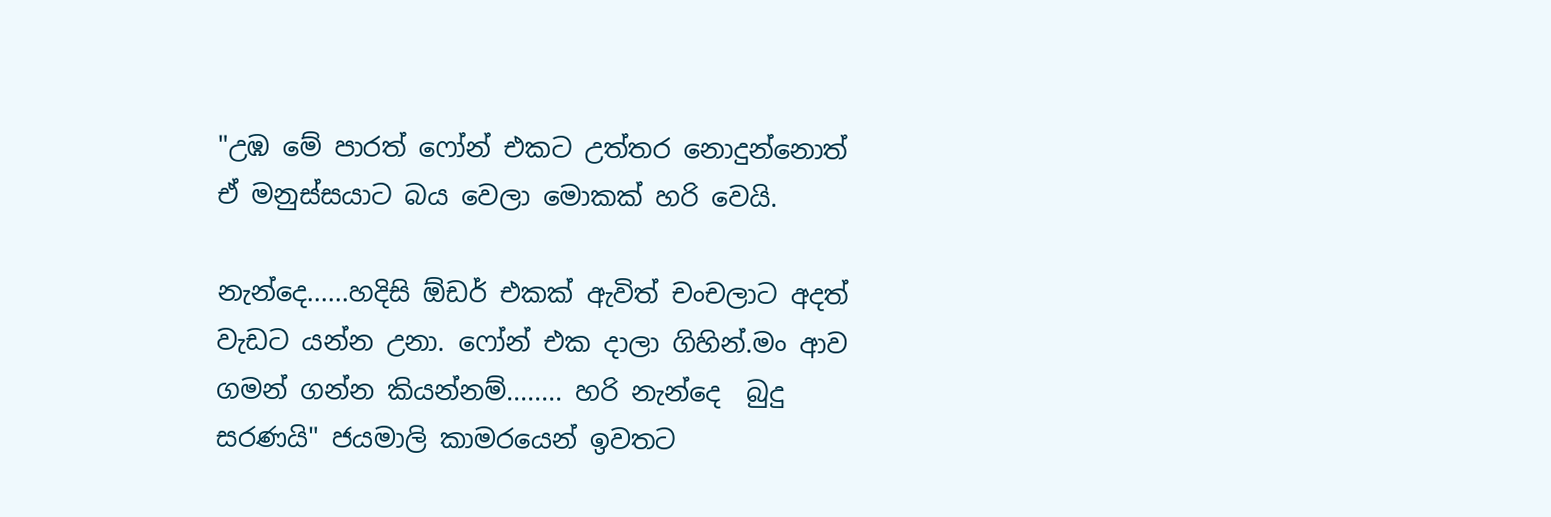"උඹ මේ පාරත් ෆෝන් එකට උත්තර නොදුන්නොත් ඒ මනුස්සයාට බය වෙලා මොකක් හරි වෙයි.

නැන්දෙ......හදිසි ඕඩර් එකක් ඇවිත් චංචලාට අදත් වැඩට යන්න උනා. ෆෝන් එක දාලා ගිහින්.මං ආව ගමන් ගන්න කියන්නම්........ හරි නැන්දෙ  බුදු සරණයි" ජයමාලි කාමරයෙන් ඉවතට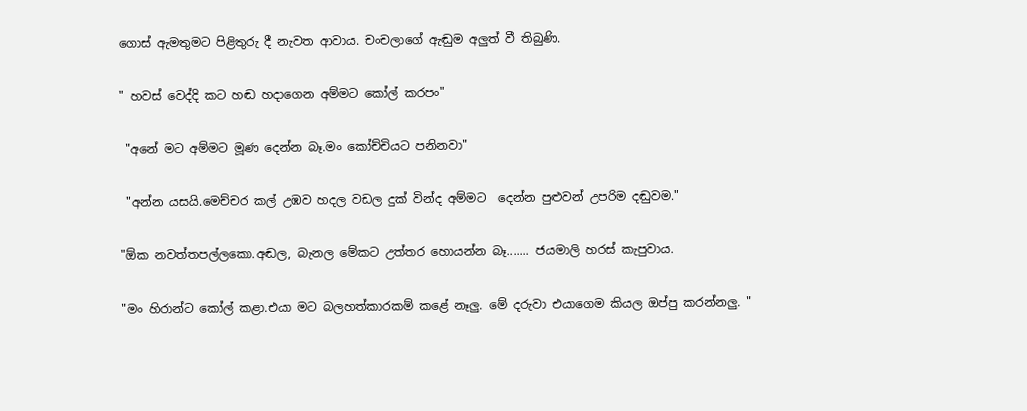ගොස් ඇමතුමට පිළිතුරු දී නැවත ආවාය. චංචලාගේ ඇඬුම අලුත් වී තිබුණි.

" හවස් වෙද්දි කට හඬ හදාගෙන අම්මට කෝල් කරපං"

 "අනේ මට අම්මට මූණ දෙන්න බෑ.මං කෝච්චියට පනිනවා"

 "අන්න යසයි.මෙච්චර කල් උඹව හදල වඩල දුක් වින්ද අම්මට  දෙන්න පුළුවන් උපරිම දඬුවම."

"ඕක නවත්තපල්ලකො.අඬල, බැනල මේකට උත්තර හොයන්න බෑ....... ජයමාලි හරස් කැපුවාය.

"මං හිරාන්ට කෝල් කළා.එයා මට බලහත්කාරකම් කළේ නෑලු. මේ දරුවා එයාගෙම කියල ඔප්පු කරන්නලු. "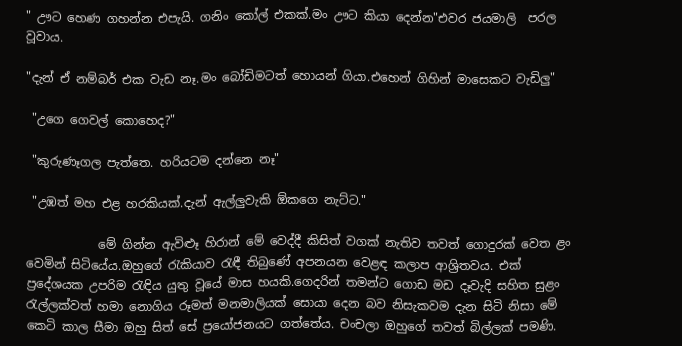" ඌට හෙණ ගහන්න එපැයි. ගනිං කෝල් එකක්.මං ඌට කියා දෙන්න"එවර ජයමාලි  පරල වූවාය.

"දැන් ඒ නම්බර් එක වැඩ නෑ.මං බෝඩිමටත් හොයන් ගියා.එහෙන් ගිහින් මාසෙකට වැඩිලු"

 "උගෙ ගෙවල් කොහෙද?"

 "කුරුණෑගල පැත්තෙ. හරියටම දන්නෙ නෑ"

 "උඹත් මහ එළ හරකියක්.දැන් ඇල්ලුවැකි ඕකගෙ නැට්ට."

            මේ ගින්න ඇවිළූ හිරාන් මේ වෙද්දී කිසිත් වගක් නැතිව තවත් ගොදුරක් වෙත ළං වෙමින් සිටියේය.ඔහුගේ රැකියාව රැඳී තිබුණේ අපනයන වෙළඳ කලාප ආශ්‍රිතවය. එක් ප්‍රදේශයක උපරිම රැඳිය යුතු වූයේ මාස හයකි.ගෙදරින් තමන්ට ගොඩ මඩ දෑවැදි සහිත සුළං රැල්ලක්වත් හමා නොගිය රූමත් මනමාලියක් සොයා දෙන බව නිසැකවම දැන සිටි නිසා මේ කෙටි කාල සීමා ඔහු සිත් සේ ප්‍රයෝජනයට ගත්තේය. චංචලා ඔහුගේ තවත් බිල්ලක් පමණි.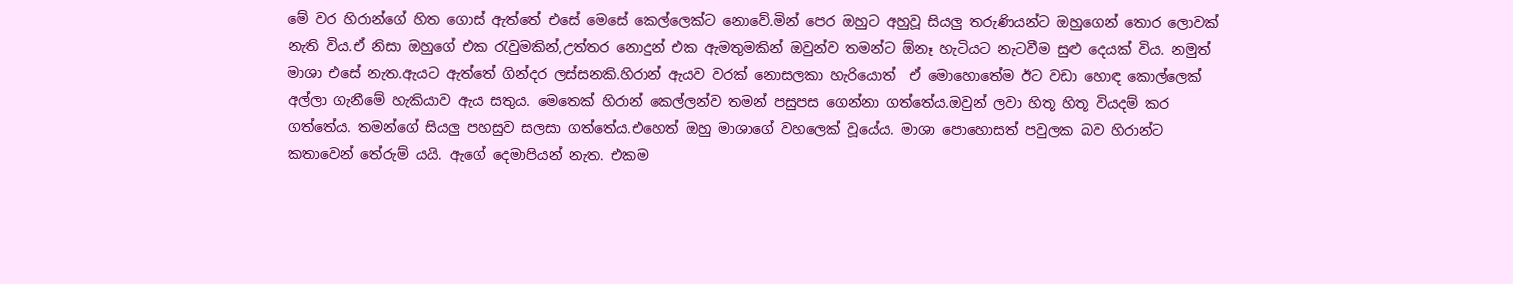මේ වර හිරාන්ගේ හිත ගොස් ඇත්තේ එසේ මෙසේ කෙල්ලෙක්ට නොවේ.මින් පෙර ඔහුට අහුවූ සියලු තරුණියන්ට ඔහුගෙන් තොර ලොවක් නැති විය.ඒ නිසා ඔහුගේ එක රැවුමකින්,උත්තර නොදුන් එක ඇමතුමකින් ඔවුන්ව තමන්ට ඕනෑ හැටියට නැටවීම සුළු දෙයක් විය. නමුත් මාශා එසේ නැත.ඇයට ඇත්තේ ගින්දර ලස්සනකි.හිරාන් ඇයව වරක් නොසලකා හැරියොත්  ඒ මොහොතේම ඊට වඩා හොඳ කොල්ලෙක් අල්ලා ගැනීමේ හැකියාව ඇය සතුය. මෙතෙක් හිරාන් කෙල්ලන්ව තමන් පසුපස ගෙන්නා ගත්තේය.ඔවුන් ලවා හිතූ හිතූ වියදම් කර ගත්තේය. තමන්ගේ සියලු පහසුව සලසා ගත්තේය.එහෙත් ඔහු මාශාගේ වහලෙක් වූයේය. මාශා පොහොසත් පවුලක බව හිරාන්ට කතාවෙන් තේරුම් යයි. ඇගේ දෙමාපියන් නැත. එකම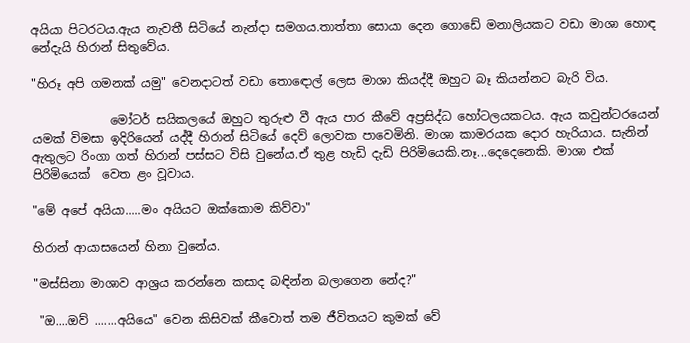අයියා පිටරටය.ඇය නැවතී සිටියේ නැන්දා සමගය.තාත්තා සොයා දෙන ගොඩේ මනාලියකට වඩා මාශා හොඳ නේදැයි හිරාන් සිතුවේය.

"හිරූ අපි ගමනක් යමු" වෙනදාටත් වඩා තොඳොල් ලෙස මාශා කියද්දී ඔහුට බෑ කියන්නට බැරි විය.

             මෝටර් සයිකලයේ ඔහුට තුරුළු වී ඇය පාර කීවේ අප්‍රසිද්ධ හෝටලයකටය. ඇය කවුන්ටරයෙන් යමක් විමසා ඉදිරියෙන් යද්දී හිරාන් සිටියේ දෙව් ලොවක පාවෙමිනි. මාශා කාමරයක දොර හැරියාය. සැනින් ඇතුලට රිංගා ගත් හිරාන් පස්සට විසි වුනේය.ඒ තුළ හැඩි දැඩි පිරිමියෙකි.නෑ...දෙදෙනෙකි. මාශා එක් පිරිමියෙක්  වෙත ළං වූවාය.

"මේ අපේ අයියා.....මං අයියට ඔක්කොම කිව්වා"

හිරාන් ආයාසයෙන් හිනා වුනේය.

"මස්සිනා මාශාව ආශ්‍රය කරන්නෙ කසාද බඳින්න බලාගෙන නේද?"

 "ඔ....ඔව් .......අයියෙ" වෙන කිසිවක් කීවොත් තම ජීවිතයට කුමක් වේ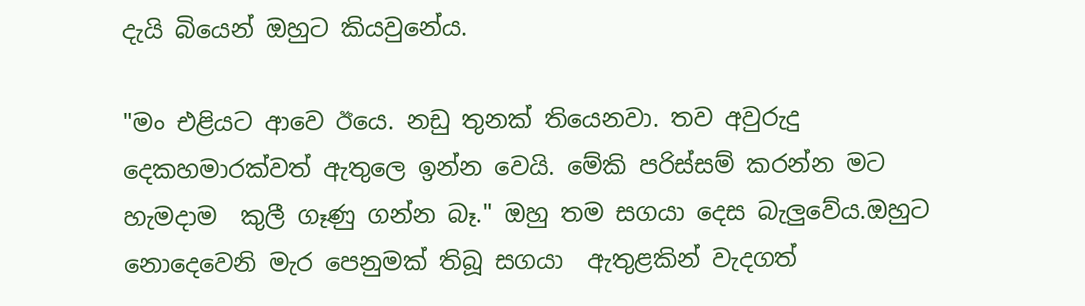දැයි බියෙන් ඔහුට කියවුනේය.

"මං එළියට ආවෙ ඊයෙ. නඩු තුනක් තියෙනවා. තව අවුරුදු  දෙකහමාරක්වත් ඇතුලෙ ඉන්න වෙයි. මේකි පරිස්සම් කරන්න මට හැමදාම  කුලී ගෑණු ගන්න බෑ." ඔහු තම සගයා දෙස බැලුවේය.ඔහුට නොදෙවෙනි මැර පෙනුමක් තිබූ සගයා  ඇතුළකින් වැදගත්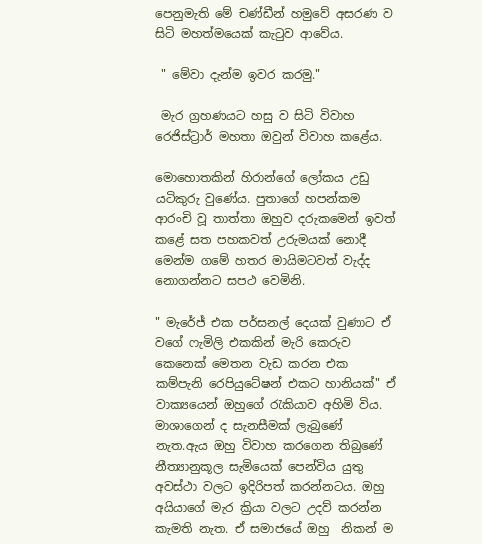පෙනුමැති මේ චණ්ඩීන් හමුවේ අසරණ ව සිටි මහත්මයෙක් කැටුව ආවේය.

 " මේවා දැන්ම ඉවර කරමු."

 මැර ග්‍රහණයට හසු ව සිටි විවාහ රෙජිස්ට්‍රාර් මහතා ඔවුන් විවාහ කළේය.

මොහොතකින් හිරාන්ගේ ලෝකය උඩු යටිකුරු වුණේය. පුතාගේ හපන්කම ආරංචි වූ තාත්තා ඔහුව දරුකමෙන් ඉවත් කළේ සත පහකවත් උරුමයක් නොදී මෙන්ම ගමේ හතර මායිමටවත් වැද්ද නොගන්නට සපථ වෙමිනි.

" මැරේජ් එක පර්සනල් දෙයක් වුණාට ඒ වගේ ෆැමිලි එකකින් මැරි කෙරුව කෙනෙක් මෙතන වැඩ කරන එක කම්පැනි රෙපියුටේෂන් එකට හානියක්" ඒ වාක්‍යයෙන් ඔහුගේ රැකියාව අහිමි විය. මාශාගෙන් ද සැනසීමක් ලැබුණේ නැත.ඇය ඔහු විවාහ කරගෙන තිබුණේ නීත්‍යානුකූල සැමියෙක් පෙන්විය යුතු අවස්ථා වලට ඉදිරිපත් කරන්නටය. ඔහු අයියාගේ මැර ක්‍රියා වලට උදව් කරන්න  කැමති නැත. ඒ සමාජයේ ඔහු  නිකන් ම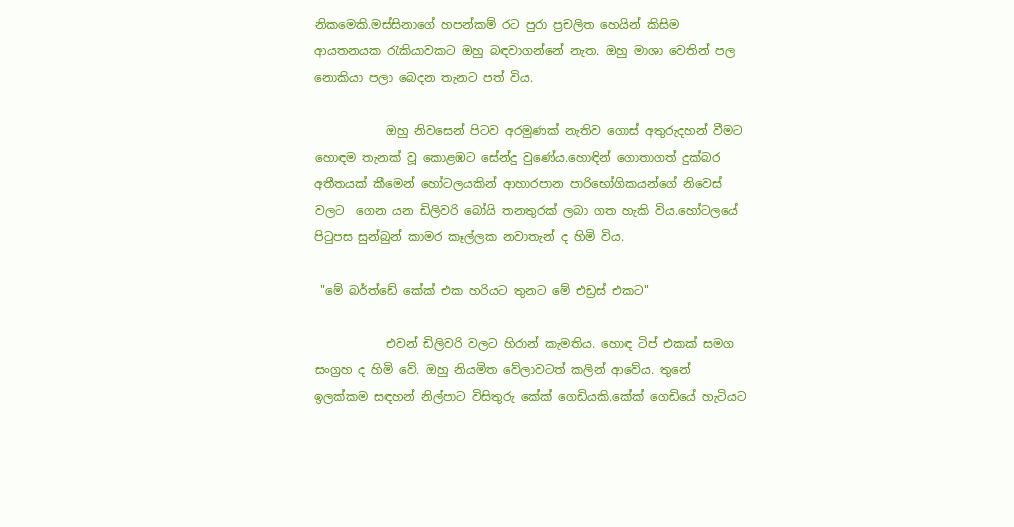නිකමෙකි.මස්සිනාගේ හපන්කම් රට පුරා ප්‍රචලිත හෙයින් කිසිම ආයතනයක රැකියාවකට ඔහු බඳවාගන්නේ නැත. ඔහු මාශා වෙතින් පල නොකියා පලා බෙදන තැනට පත් විය.

            ඔහු නිවසෙන් පිටව අරමුණක් නැතිව ගොස් අතුරුදහන් වීමට හොඳම තැනක් වූ කොළඹට සේන්දු වුණේය.හොඳින් ගොතාගත් දුක්බර අතීතයක් කීමෙන් හෝටලයකින් ආහාරපාන පාරිභෝගිකයන්ගේ නිවෙස් වලට  ගෙන යන ඩිලිවරි බෝයි තනතුරක් ලබා ගත හැකි විය.හෝටලයේ පිටුපස සුන්බුන් කාමර කෑල්ලක නවාතැන් ද හිමි විය.

 "මේ බර්ත්ඩේ කේක් එක හරියට තුනට මේ එඩ්‍රස් එකට"

            එවන් ඩිලිවරි වලට හිරාන් කැමතිය. හොඳ ටිප් එකක් සමග සංග්‍රහ ද හිමි වේ. ඔහු නියමිත වේලාවටත් කලින් ආවේය. තුනේ ඉලක්කම සඳහන් නිල්පාට විසිතුරු කේක් ගෙඩියකි.කේක් ගෙඩියේ හැටියට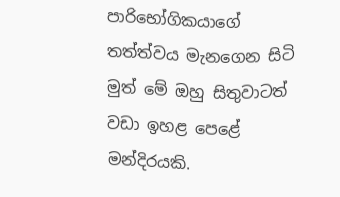පාරිභෝගිකයාගේ තත්ත්වය මැනගෙන සිටි මුත් මේ ඔහු සිතුවාටත් වඩා ඉහළ පෙළේ මන්දිරයකි.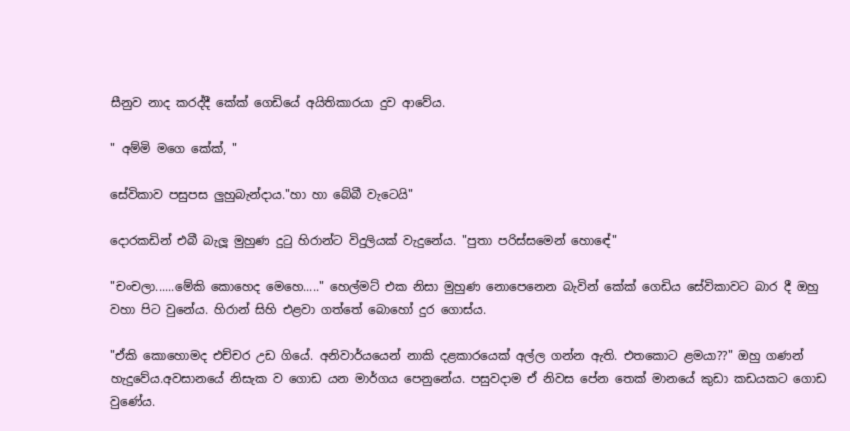සීනුව නාද කරද්දී කේක් ගෙඩියේ අයිතිකාරයා දුව ආවේය.

" අම්මි මගෙ කේක්, "

සේවිකාව පසුපස ලුහුබැන්දාය."හා හා බේබී වැටෙයි"

දොරකඩින් එබී බැලූ මුහුණ දුටු හිරාන්ට විදුලියක් වැදුනේය. "පුතා පරිස්සමෙන් හොඳේ"

"චංචලා......මේකි කොහෙද මෙහෙ....." හෙල්මට් එක නිසා මුහුණ නොපෙනෙන බැවින් කේක් ගෙඩිය සේවිකාවට බාර දී ඔහු වහා පිට වුනේය. හිරාන් සිහි එළවා ගත්තේ බොහෝ දුර ගොස්ය.

"ඒකි කොහොමද එච්චර උඩ ගියේ. අනිවාර්යයෙන් නාකි දළකාරයෙක් අල්ල ගන්න ඇති. එතකොට ළමයා??" ඔහු ගණන් හැදුවේය.අවසානයේ නිසැක ව ගොඩ යන මාර්ගය පෙනුනේය. පසුවදාම ඒ නිවස පේන තෙක් මානයේ කුඩා කඩයකට ගොඩ වුණේය.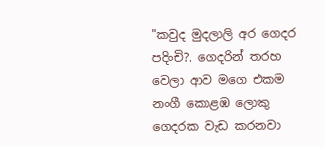"කවුද මුදලාලි අර ගෙදර පදිංචි?. ගෙදරින් තරහ වෙලා ආව මගෙ එකම නංගී කොළඹ ලොකු ගෙදරක වැඩ කරනවා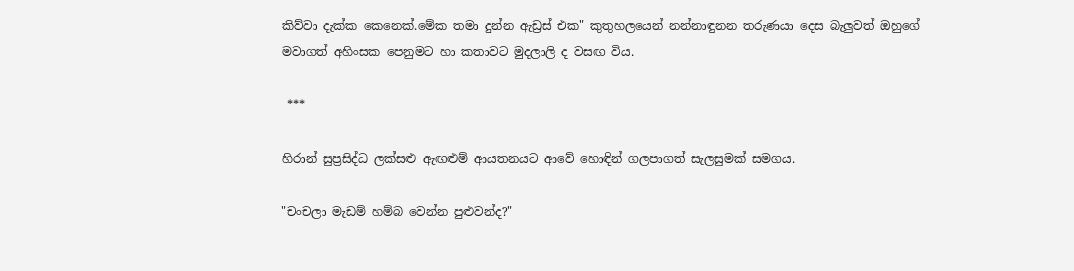කිව්වා දැක්ක කෙනෙක්.මේක තමා දුන්න ඇඩ්‍රස් එක" කුතුහලයෙන් නන්නාඳුනන තරුණයා දෙස බැලුවත් ඔහුගේ මවාගත් අහිංසක පෙනුමට හා කතාවට මුදලාලි ද වසඟ විය.

 ***

හිරාන් සුප්‍රසිද්ධ ලක්සළු ඇඟළුම් ආයතනයට ආවේ හොඳින් ගලපාගත් සැලසුමක් සමගය.

"චංචලා මැඩම් හම්බ වෙන්න පුළුවන්ද?"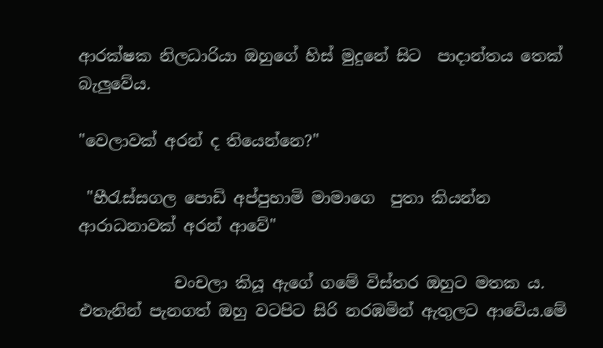ආරක්ෂක නිලධාරියා ඔහුගේ හිස් මුදුනේ සිට  පාදාන්තය තෙක් බැලුවේය.

"වෙලාවක් අරන් ද තියෙන්නෙ?"

 "හීරැස්සගල පොඩි අප්පුහාමි මාමාගෙ  පුතා කියන්න ආරාධනාවක් අරන් ආවේ"

            චංචලා කියූ ඇගේ ගමේ විස්තර ඔහුට මතක ය. එතැනින් පැනගත් ඔහු වටපිට සිරි නරඹමින් ඇතුලට ආවේය.මේ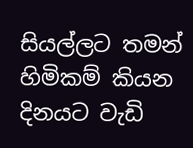සියල්ලට තමන් හිමිකම් කියන දිනයට වැඩි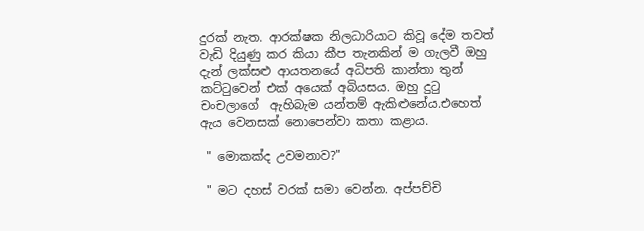දුරක් නැත. ආරක්ෂක නිලධාරියාට කිවූ දේම තවත් වැඩි දියුණු කර කියා කීප තැනකින් ම ගැලවී ඔහු දැන් ලක්සළු ආයතනයේ අධිපති කාන්තා තුන් කට්ටුවෙන් එක් අයෙක් අබියසය. ඔහු දුටු චංචලාගේ  ඇහිබැම යන්තම් ඇකිළුනේය.එහෙත් ඇය වෙනසක් නොපෙන්වා කතා කළාය.

 " මොකක්ද උවමනාව?"

 " මට දහස් වරක් සමා වෙන්න. අප්පච්චි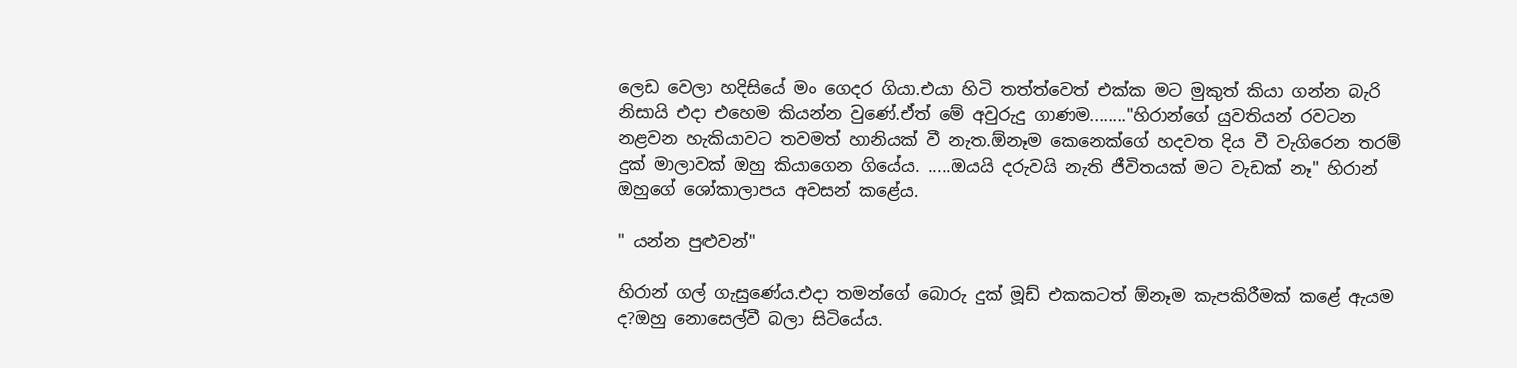ලෙඩ වෙලා හදිසියේ මං ගෙදර ගියා.එයා හිටි තත්ත්වෙත් එක්ක මට මුකුත් කියා ගන්න බැරි නිසායි එදා එහෙම කියන්න වුණේ.ඒත් මේ අවුරුදු ගාණම........"හිරාන්ගේ යුවතියන් රවටන නළවන හැකියාවට තවමත් හානියක් වී නැත.ඕනෑම කෙනෙක්ගේ හදවත දිය වී වැගිරෙන තරම් දුක් මාලාවක් ඔහු කියාගෙන ගියේය. .....ඔයයි දරුවයි නැති ජීවිතයක් මට වැඩක් නෑ" හිරාන් ඔහුගේ ශෝකාලාපය අවසන් කළේය.

" යන්න පුළුවන්"

හිරාන් ගල් ගැසුණේය.එදා තමන්ගේ බොරු දුක් මූඩ් එකකටත් ඕනෑම කැපකිරීමක් කළේ ඇයම ද?ඔහු නොසෙල්වී බලා සිටියේය.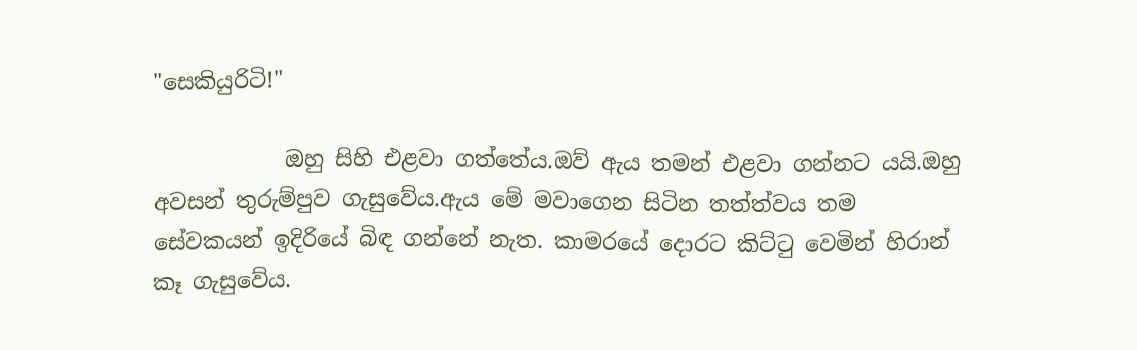"සෙකියුරිටි!"

            ඔහු සිහි එළවා ගත්තේය.ඔව් ඇය තමන් එළවා ගන්නට යයි.ඔහු අවසන් තුරුම්පුව ගැසුවේය.ඇය මේ මවාගෙන සිටින තත්ත්වය තම සේවකයන් ඉදිරියේ බිඳ ගන්නේ නැත. කාමරයේ දොරට කිට්ටු වෙමින් හිරාන් කෑ ගැසුවේය.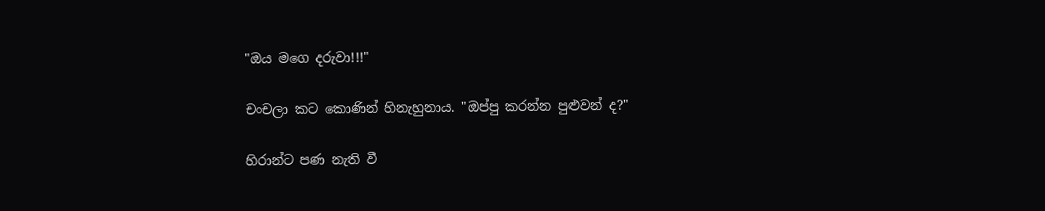"ඔය මගෙ දරුවා!!!"

චංචලා කට කොණින් හිනැහුනාය. "ඔප්පු කරන්න පුළුවන් ද?"

හිරාන්ට පණ නැති වී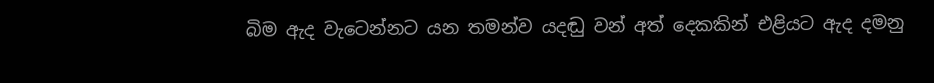බිම ඇද වැටෙන්නට යන තමන්ව යදඬු වන් අත් දෙකකින් එළියට ඇද දමනු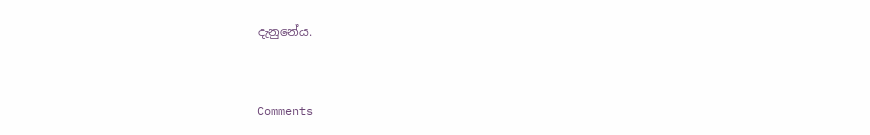දැනුනේය.


Comments